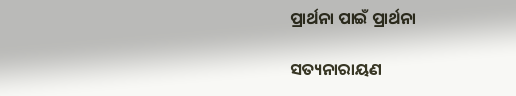ପ୍ରାର୍ଥନା ପାଇଁ ପ୍ରାର୍ଥନା

ସତ୍ୟନାରାୟଣ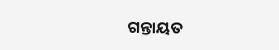ଗନ୍ତାୟତ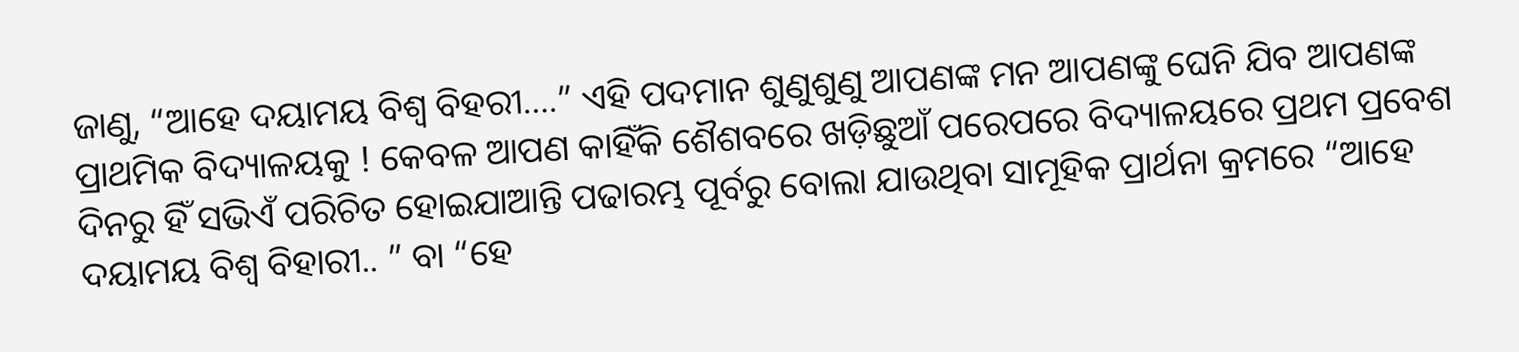ଜାଣୁ, “ଆହେ ଦୟାମୟ ବିଶ୍ୱ ବିହରୀ….” ଏହି ପଦମାନ ଶୁଣୁଶୁଣୁ ଆପଣଙ୍କ ମନ ଆପଣଙ୍କୁ ଘେନି ଯିବ ଆପଣଙ୍କ ପ୍ରାଥମିକ ବିଦ୍ୟାଳୟକୁ ! କେବଳ ଆପଣ କାହିଁକି ଶୈଶବରେ ଖଡ଼ିଛୁଆଁ ପରେପରେ ବିଦ୍ୟାଳୟରେ ପ୍ରଥମ ପ୍ରବେଶ ଦିନରୁ ହିଁ ସଭିଏଁ ପରିଚିତ ହୋଇଯାଆନ୍ତି ପଢାରମ୍ଭ ପୂର୍ବରୁ ବୋଲା ଯାଉଥିବା ସାମୂହିକ ପ୍ରାର୍ଥନା କ୍ରମରେ “ଆହେ ଦୟାମୟ ବିଶ୍ୱ ବିହାରୀ.. ” ବା “ହେ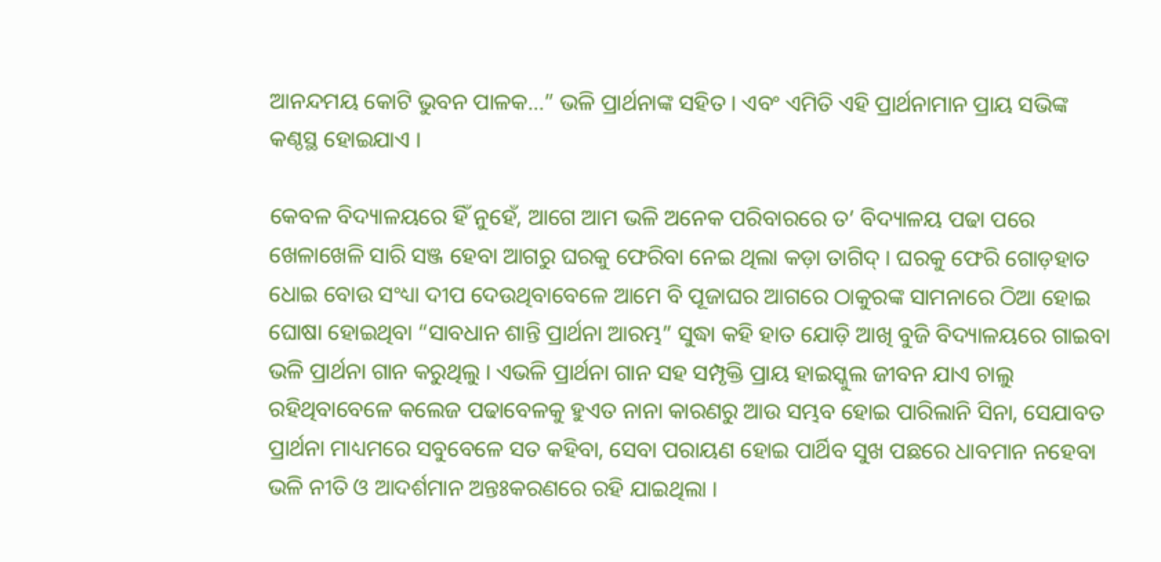ଆନନ୍ଦମୟ କୋଟି ଭୁବନ ପାଳକ…” ଭଳି ପ୍ରାର୍ଥନାଙ୍କ ସହିତ । ଏବଂ ଏମିତି ଏହି ପ୍ରାର୍ଥନାମାନ ପ୍ରାୟ ସଭିଙ୍କ କଣ୍ଠସ୍ଥ ହୋଇଯାଏ ।

କେବଳ ବିଦ୍ୟାଳୟରେ ହିଁ ନୁହେଁ, ଆଗେ ଆମ ଭଳି ଅନେକ ପରିବାରରେ ତ’ ବିଦ୍ୟାଳୟ ପଢା ପରେ ଖେଳାଖେଳି ସାରି ସଞ୍ଜ ହେବା ଆଗରୁ ଘରକୁ ଫେରିବା ନେଇ ଥିଲା କଡ଼ା ତାଗିଦ୍ । ଘରକୁ ଫେରି ଗୋଡ଼ହାତ ଧୋଇ ବୋଉ ସଂଧ୍ୟା ଦୀପ ଦେଉଥିବାବେଳେ ଆମେ ବି ପୂଜାଘର ଆଗରେ ଠାକୁରଙ୍କ ସାମନାରେ ଠିଆ ହୋଇ ଘୋଷା ହୋଇଥିବା “ସାବଧାନ ଶାନ୍ତି ପ୍ରାର୍ଥନା ଆରମ୍ଭ” ସୁଦ୍ଧା କହି ହାତ ଯୋଡ଼ି ଆଖି ବୁଜି ବିଦ୍ୟାଳୟରେ ଗାଇବା ଭଳି ପ୍ରାର୍ଥନା ଗାନ କରୁଥିଲୁ । ଏଭଳି ପ୍ରାର୍ଥନା ଗାନ ସହ ସମ୍ପୃକ୍ତି ପ୍ରାୟ ହାଇସ୍କୁଲ ଜୀବନ ଯାଏ ଚାଲୁ ରହିଥିବାବେଳେ କଲେଜ ପଢାବେଳକୁ ହୁଏତ ନାନା କାରଣରୁ ଆଉ ସମ୍ଭବ ହୋଇ ପାରିଲାନି ସିନା, ସେଯାବତ ପ୍ରାର୍ଥନା ମାଧ୍ୟମରେ ସବୁବେଳେ ସତ କହିବା, ସେବା ପରାୟଣ ହୋଇ ପାର୍ଥିବ ସୁଖ ପଛରେ ଧାବମାନ ନହେବା ଭଳି ନୀତି ଓ ଆଦର୍ଶମାନ ଅନ୍ତଃକରଣରେ ରହି ଯାଇଥିଲା ।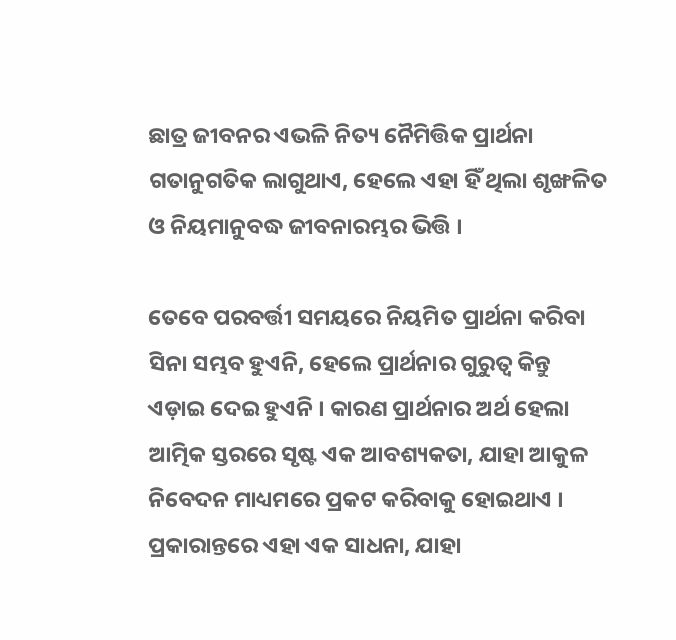ଛାତ୍ର ଜୀବନର ଏଭଳି ନିତ୍ୟ ନୈମିତ୍ତିକ ପ୍ରାର୍ଥନା ଗତାନୁଗତିକ ଲାଗୁଥାଏ, ହେଲେ ଏହା ହିଁ ଥିଲା ଶୃଙ୍ଖଳିତ ଓ ନିୟମାନୁବଦ୍ଧ ଜୀବନାରମ୍ଭର ଭିତ୍ତି ।

ତେବେ ପରବର୍ତ୍ତୀ ସମୟରେ ନିୟମିତ ପ୍ରାର୍ଥନା କରିବା ସିନା ସମ୍ଭବ ହୁଏନି, ହେଲେ ପ୍ରାର୍ଥନାର ଗୁରୁତ୍ୱ କିନ୍ତୁ ଏଡ଼ାଇ ଦେଇ ହୁଏନି । କାରଣ ପ୍ରାର୍ଥନାର ଅର୍ଥ ହେଲା ଆତ୍ମିକ ସ୍ତରରେ ସୃଷ୍ଟ ଏକ ଆବଶ୍ୟକତା, ଯାହା ଆକୁଳ ନିବେଦନ ମାଧ୍ୟମରେ ପ୍ରକଟ କରିବାକୁ ହୋଇଥାଏ । ପ୍ରକାରାନ୍ତରେ ଏହା ଏକ ସାଧନା, ଯାହା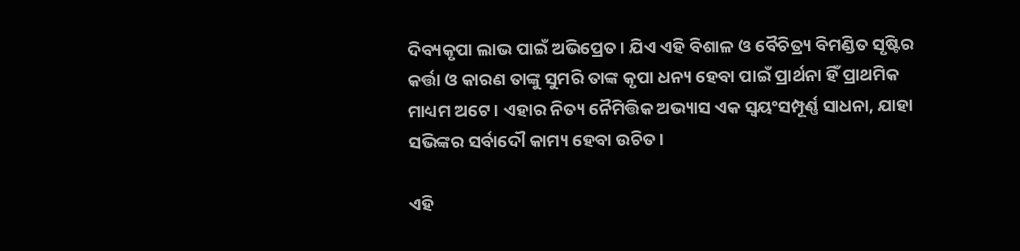ଦିବ୍ୟକୃପା ଲାଭ ପାଇଁ ଅଭିପ୍ରେତ । ଯିଏ ଏହି ବିଶାଳ ଓ ବୈଚିତ୍ର୍ୟ ବିମଣ୍ଡିତ ସୃଷ୍ଟିର କର୍ତ୍ତା ଓ କାରଣ ତାଙ୍କୁ ସୁମରି ତାଙ୍କ କୃପା ଧନ୍ୟ ହେବା ପାଇଁ ପ୍ରାର୍ଥନା ହିଁ ପ୍ରାଥମିକ ମାଧ୍ୟମ ଅଟେ । ଏହାର ନିତ୍ୟ ନୈମିତ୍ତିକ ଅଭ୍ୟାସ ଏକ ସ୍ୱୟଂସମ୍ପୂର୍ଣ୍ଣ ସାଧନା, ଯାହା ସଭିଙ୍କର ସର୍ବାଦୌ କାମ୍ୟ ହେବା ଉଚିତ ।

ଏହି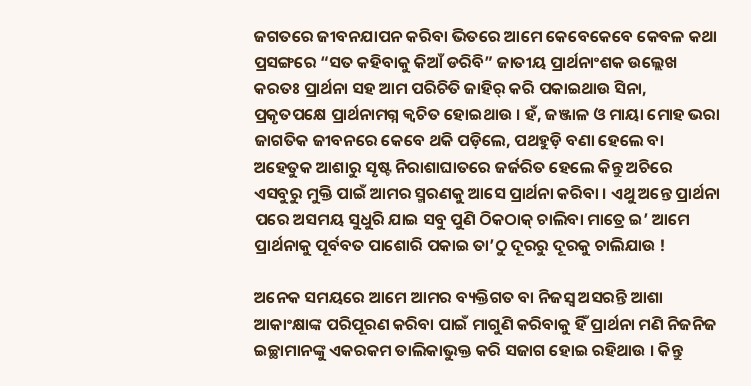ଜଗତରେ ଜୀବନଯାପନ କରିବା ଭିତରେ ଆମେ କେବେକେବେ କେବଳ କଥା ପ୍ରସଙ୍ଗରେ “ସତ କହିବାକୁ କିଆଁ ଡରିବି” ଜାତୀୟ ପ୍ରାର୍ଥନାଂଶକ ଉଲ୍ଲେଖ କରତଃ ପ୍ରାର୍ଥନା ସହ ଆମ ପରିଚିତି ଜାହିର୍ କରି ପକାଇଥାଉ ସିନା, ପ୍ରକୃତପକ୍ଷେ ପ୍ରାର୍ଥନାମଗ୍ନ କ୍ୱଚିତ ହୋଇଥାଉ । ହଁ, ଜଞ୍ଜାଳ ଓ ମାୟା ମୋହ ଭରା ଜାଗତିକ ଜୀବନରେ କେବେ ଥକି ପଡ଼ିଲେ, ପଥହୁଡ଼ି ବଣା ହେଲେ ବା ଅହେତୁକ ଆଶାରୁ ସୃଷ୍ଟ ନିରାଶାଘାତରେ ଜର୍ଜରିତ ହେଲେ କିନ୍ତୁ ଅଚିରେ ଏସବୁରୁ ମୁକ୍ତି ପାଇଁ ଆମର ସ୍ମରଣକୁ ଆସେ ପ୍ରାର୍ଥନା କରିବା । ଏଥୁ ଅନ୍ତେ ପ୍ରାର୍ଥନା ପରେ ଅସମୟ ସୁଧୁରି ଯାଇ ସବୁ ପୁଣି ଠିକଠାକ୍ ଚାଲିବା ମାତ୍ରେ ଇ’ ଆମେ ପ୍ରାର୍ଥନାକୁ ପୂର୍ବବତ ପାଶୋରି ପକାଇ ତା’ଠୁ ଦୂରରୁ ଦୂରକୁ ଚାଲିଯାଉ !

ଅନେକ ସମୟରେ ଆମେ ଆମର ବ୍ୟକ୍ତିଗତ ବା ନିଜସ୍ୱ ଅସରନ୍ତି ଆଶା ଆକାଂକ୍ଷାଙ୍କ ପରିପୂରଣ କରିବା ପାଇଁ ମାଗୁଣି କରିବାକୁ ହିଁ ପ୍ରାର୍ଥନା ମଣି ନିଜନିଜ ଇଚ୍ଛାମାନଙ୍କୁ ଏକରକମ ତାଲିକାଭୁକ୍ତ କରି ସଜାଗ ହୋଇ ରହିଥାଉ । କିନ୍ତୁ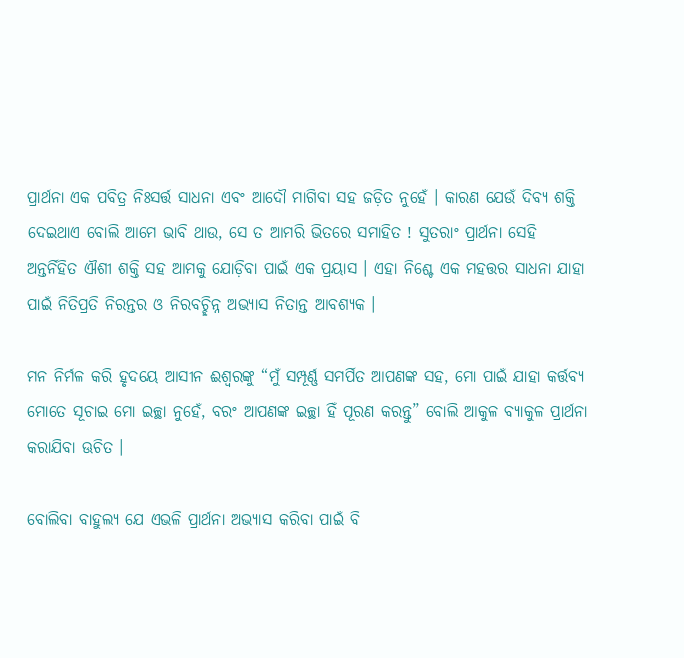ପ୍ରାର୍ଥନା ଏକ ପବିତ୍ର ନିଃସର୍ତ୍ତ ସାଧନା ଏବଂ ଆଦୌ ମାଗିବା ସହ ଜଡ଼ିତ ନୁହେଁ । କାରଣ ଯେଉଁ ଦିବ୍ୟ ଶକ୍ତି ଦେଇଥାଏ ବୋଲି ଆମେ ଭାବି ଥାଉ, ସେ ତ ଆମରି ଭିତରେ ସମାହିତ ! ସୁତରାଂ ପ୍ରାର୍ଥନା ସେହି ଅନ୍ତର୍ନିହିତ ଐଶୀ ଶକ୍ତି ସହ ଆମକୁ ଯୋଡ଼ିବା ପାଇଁ ଏକ ପ୍ରୟାସ । ଏହା ନିଶ୍ଚେ ଏକ ମହତ୍ତର ସାଧନା ଯାହା ପାଇଁ ନିତିପ୍ରତି ନିରନ୍ତର ଓ ନିରବଚ୍ଛିନ୍ନ ଅଭ୍ୟାସ ନିତାନ୍ତ ଆବଶ୍ୟକ ।

ମନ ନିର୍ମଳ କରି ହୃଦୟେ ଆସୀନ ଈଶ୍ଵରଙ୍କୁ “ମୁଁ ସମ୍ପୂର୍ଣ୍ଣ ସମର୍ପିତ ଆପଣଙ୍କ ସହ, ମୋ ପାଇଁ ଯାହା କର୍ତ୍ତବ୍ୟ ମୋତେ ସୂଚାଇ ମୋ ଇଚ୍ଛା ନୁହେଁ, ବରଂ ଆପଣଙ୍କ ଇଚ୍ଛା ହିଁ ପୂରଣ କରନ୍ତୁ” ବୋଲି ଆକୁଳ ବ୍ୟାକୁଳ ପ୍ରାର୍ଥନା କରାଯିବା ଊଚିତ ।

ବୋଲିବା ବାହୁଲ୍ୟ ଯେ ଏଭଳି ପ୍ରାର୍ଥନା ଅଭ୍ୟାସ କରିବା ପାଇଁ ବି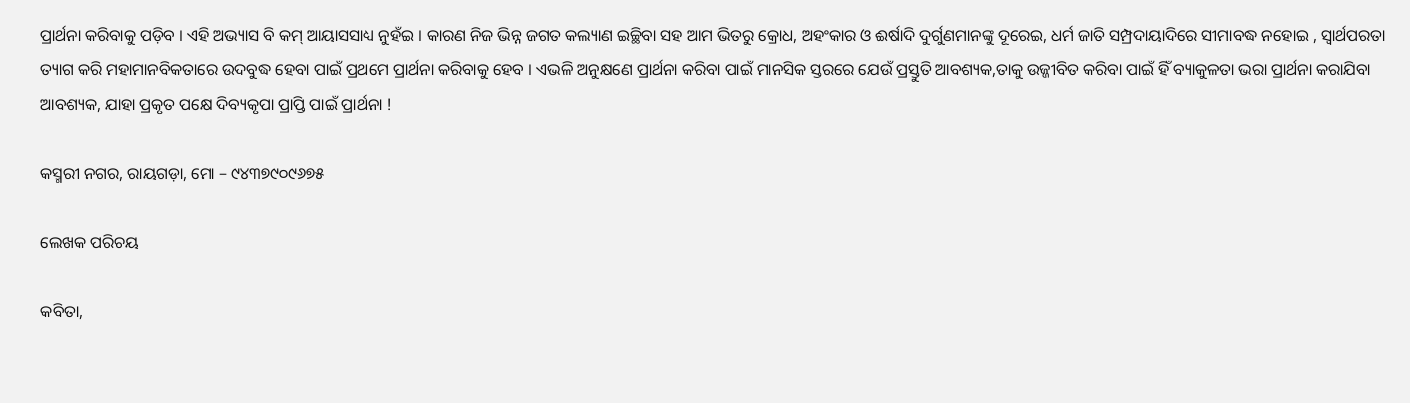ପ୍ରାର୍ଥନା କରିବାକୁ ପଡ଼ିବ । ଏହି ଅଭ୍ୟାସ ବି କମ୍ ଆୟାସସାଧ୍ୟ ନୁହଁଇ । କାରଣ ନିଜ ଭିନ୍ନ ଜଗତ କଲ୍ୟାଣ ଇଚ୍ଛିବା ସହ ଆମ ଭିତରୁ କ୍ରୋଧ, ଅହଂକାର ଓ ଈର୍ଷାଦି ଦୁର୍ଗୁଣମାନଙ୍କୁ ଦୂରେଇ, ଧର୍ମ ଜାତି ସମ୍ପ୍ରଦାୟାଦିରେ ସୀମାବଦ୍ଧ ନହୋଇ , ସ୍ୱାର୍ଥପରତା ତ୍ୟାଗ କରି ମହାମାନବିକତାରେ ଉଦବୁଦ୍ଧ ହେବା ପାଇଁ ପ୍ରଥମେ ପ୍ରାର୍ଥନା କରିବାକୁ ହେବ । ଏଭଳି ଅନୁକ୍ଷଣେ ପ୍ରାର୍ଥନା କରିବା ପାଇଁ ମାନସିକ ସ୍ତରରେ ଯେଉଁ ପ୍ରସ୍ତୁତି ଆବଶ୍ୟକ,ତାକୁ ଉଜ୍ଜୀବିତ କରିବା ପାଇଁ ହିଁ ବ୍ୟାକୁଳତା ଭରା ପ୍ରାର୍ଥନା କରାଯିବା ଆବଶ୍ୟକ, ଯାହା ପ୍ରକୃତ ପକ୍ଷେ ଦିବ୍ୟକୃପା ପ୍ରାପ୍ତି ପାଇଁ ପ୍ରାର୍ଥନା !

କସ୍ମରୀ ନଗର, ରାୟଗଡ଼ା, ମୋ – ୯୪୩୭୯୦୯୬୭୫

ଲେଖକ ପରିଚୟ

କବିତା,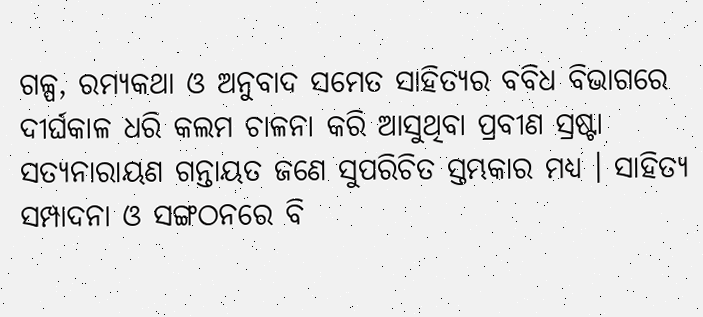ଗଳ୍ପ, ରମ୍ୟକଥା ଓ ଅନୁବାଦ ସମେତ ସାହିତ୍ୟର ବବିଧ ବିଭାଗରେ ଦୀର୍ଘକାଳ ଧରି କଲମ ଚାଳନା କରି ଆସୁଥିବା ପ୍ରବୀଣ ସ୍ରଷ୍ଟା ସତ୍ୟନାରାୟଣ ଗନ୍ତାୟତ ଜଣେ ସୁପରିଚିତ ସ୍ତମ୍ଭକାର ମଧ୍ୟ । ସାହିତ୍ୟ ସମ୍ପାଦନା ଓ ସଙ୍ଗଠନରେ ବି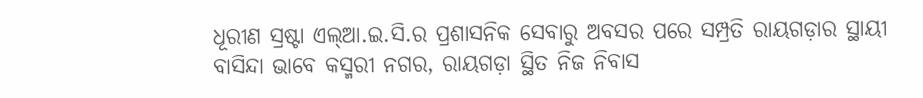ଧୂରୀଣ ସ୍ରଷ୍ଟା ଏଲ୍ଆ.ଇ.ସି.ର ପ୍ରଶାସନିକ ସେବାରୁ ଅବସର ପରେ ସମ୍ପ୍ରତି ରାୟଗଡ଼ାର ସ୍ଥାୟୀ ବାସିନ୍ଦା ଭାବେ କସ୍ମରୀ ନଗର, ରାୟଗଡ଼ା ସ୍ଥିତ ନିଜ ନିବାସ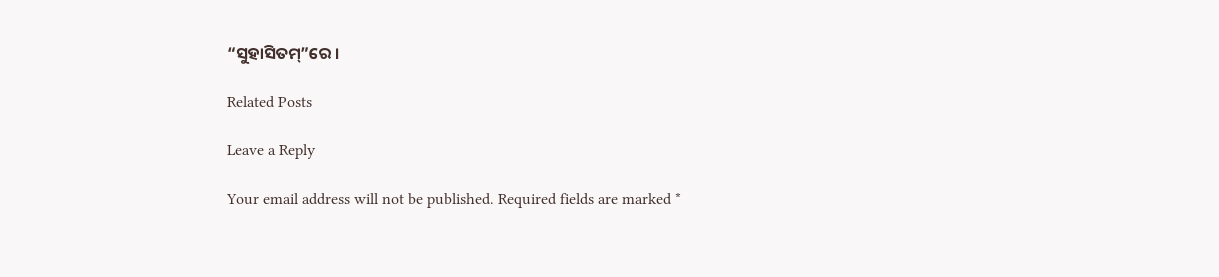“ସୁହାସିତମ୍”ରେ ।

Related Posts

Leave a Reply

Your email address will not be published. Required fields are marked *